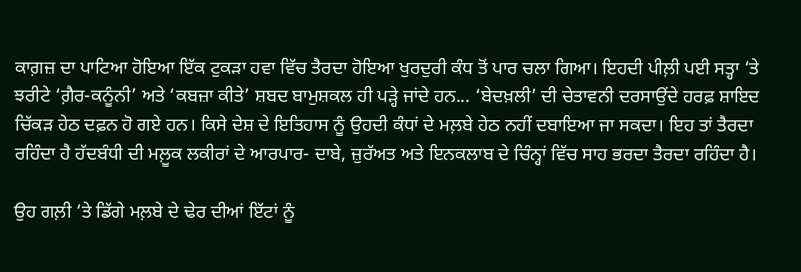ਕਾਗ਼ਜ਼ ਦਾ ਪਾਟਿਆ ਹੋਇਆ ਇੱਕ ਟੁਕੜਾ ਹਵਾ ਵਿੱਚ ਤੈਰਦਾ ਹੋਇਆ ਖੁਰਦੁਰੀ ਕੰਧ ਤੋਂ ਪਾਰ ਚਲਾ ਗਿਆ। ਇਹਦੀ ਪੀਲ਼ੀ ਪਈ ਸਤ੍ਹਾ ‘ਤੇ ਝਰੀਟੇ ‘ਗ਼ੈਰ-ਕਨੂੰਨੀ’ ਅਤੇ ‘ਕਬਜ਼ਾ ਕੀਤੇ’ ਸ਼ਬਦ ਬਾਮੁਸ਼ਕਲ ਹੀ ਪੜ੍ਹੇ ਜਾਂਦੇ ਹਨ... ‘ਬੇਦਖ਼ਲੀ’ ਦੀ ਚੇਤਾਵਨੀ ਦਰਸਾਉਂਦੇ ਹਰਫ਼ ਸ਼ਾਇਦ ਚਿੱਕੜ ਹੇਠ ਦਫ਼ਨ ਹੋ ਗਏ ਹਨ। ਕਿਸੇ ਦੇਸ਼ ਦੇ ਇਤਿਹਾਸ ਨੂੰ ਉਹਦੀ ਕੰਧਾਂ ਦੇ ਮਲ਼ਬੇ ਹੇਠ ਨਹੀਂ ਦਬਾਇਆ ਜਾ ਸਕਦਾ। ਇਹ ਤਾਂ ਤੈਰਦਾ ਰਹਿੰਦਾ ਹੈ ਹੱਦਬੰਧੀ ਦੀ ਮਲ਼ੂਕ ਲਕੀਰਾਂ ਦੇ ਆਰਪਾਰ- ਦਾਬੇ, ਜ਼ੁਰੱਅਤ ਅਤੇ ਇਨਕਲਾਬ ਦੇ ਚਿੰਨ੍ਹਾਂ ਵਿੱਚ ਸਾਹ ਭਰਦਾ ਤੈਰਦਾ ਰਹਿੰਦਾ ਹੈ।

ਉਹ ਗਲ਼ੀ ‘ਤੇ ਡਿੱਗੇ ਮਲ਼ਬੇ ਦੇ ਢੇਰ ਦੀਆਂ ਇੱਟਾਂ ਨੂੰ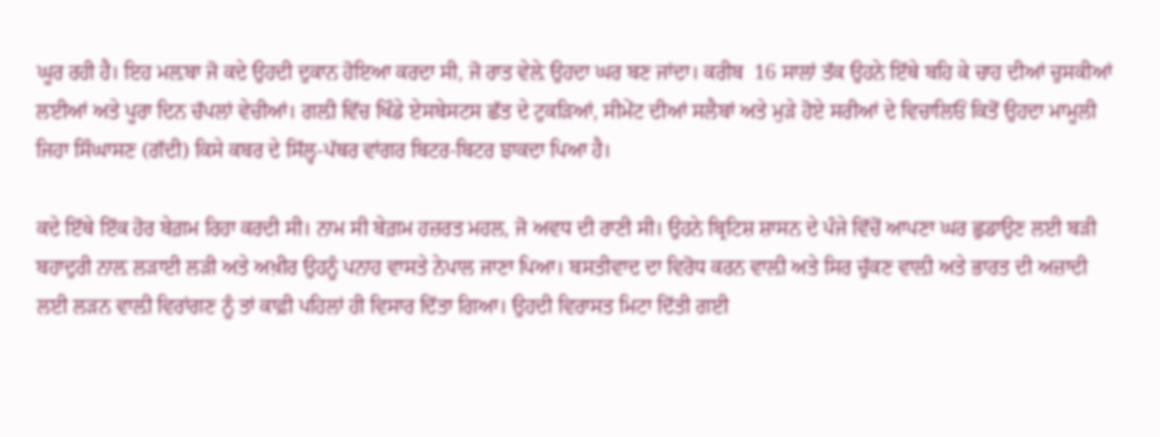ਘੂਰ ਰਹੀ ਹੈ। ਇਹ ਮਲ਼ਬਾ ਜੋ ਕਦੇ ਉਹਦੀ ਦੁਕਾਨ ਹੋਇਆ ਕਰਦਾ ਸੀ, ਜੋ ਰਾਤ ਵੇਲ਼ੇ ਉਹਦਾ ਘਰ ਬਣ ਜਾਂਦਾ। ਕਰੀਬ  16 ਸਾਲਾਂ ਤੱਕ ਉਹਨੇ ਇੱਥੇ ਬਹਿ ਕੇ ਚਾਹ ਦੀਆਂ ਚੁਸਕੀਆਂ ਲਈਆਂ ਅਤੇ ਪੂਰਾ ਦਿਨ ਚੱਪਲਾਂ ਵੇਚੀਆਂ। ਗਲ਼ੀ ਵਿੱਚ ਖਿੰਡੇ ਏਸਬੇਸਟਸ ਛੱਤ ਦੇ ਟੁਕੜਿਆਂ, ਸੀਮੇਂਟ ਦੀਆਂ ਸਲੈਬਾਂ ਅਤੇ ਮੁੜੇ ਹੋਏ ਸਰੀਆਂ ਦੇ ਵਿਚਾਲਿਓਂ ਕਿਤੋਂ ਉਹਦਾ ਮਾਮੂਲੀ ਜਿਹਾ ਸਿੰਘਾਸਣ (ਗੱਦੀ) ਕਿਸੇ ਕਬਰ ਦੇ ਸਿੱਲ੍ਹ-ਪੱਥਰ ਵਾਂਗਰ ਬਿਟਰ-ਬਿਟਰ ਝਾਕਦਾ ਪਿਆ ਹੈ।

ਕਦੇ ਇੱਥੇ ਇੱਕ ਹੋਰ ਬੇਗ਼ਮ ਰਿਹਾ ਕਰਦੀ ਸੀ। ਨਾਮ ਸੀ ਬੇਗ਼ਮ ਹਜ਼ਰਤ ਮਹਲ, ਜੋ ਅਵਧ ਦੀ ਰਾਣੀ ਸੀ। ਉਹਨੇ ਬ੍ਰਿਟਿਸ਼ ਸ਼ਾਸਨ ਦੇ ਪੰਜੇ ਵਿੱਚੋਂ ਆਪਣਾ ਘਰ ਛੁਡਾਉਣ ਲਈ ਬੜੀ ਬਹਾਦੁਰੀ ਨਾਲ਼ ਲੜਾਈ ਲੜੀ ਅਤੇ ਅਖ਼ੀਰ ਉਹਨੂੰ ਪਨਾਹ ਵਾਸਤੇ ਨੇਪਾਲ ਜਾਣਾ ਪਿਆ। ਬਸਤੀਵਾਦ ਦਾ ਵਿਰੋਧ ਕਰਨ ਵਾਲ਼ੀ ਅਤੇ ਸਿਰ ਚੁੱਕਣ ਵਾਲ਼ੀ ਅਤੇ ਭਾਰਤ ਦੀ ਅਜ਼ਾਦੀ ਲਈ ਲੜਨ ਵਾਲ਼ੀ ਵਿਰਾਂਗਣ ਨੂੰ ਤਾਂ ਕਾਫ਼ੀ ਪਹਿਲਾਂ ਹੀ ਵਿਸਾਰ ਦਿੱਤਾ ਗਿਆ। ਉਹਦੀ ਵਿਰਾਸਤ ਮਿਟਾ ਦਿੱਤੀ ਗਈ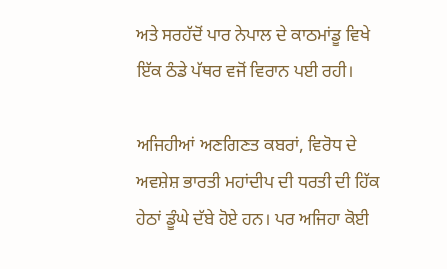ਅਤੇ ਸਰਹੱਦੋਂ ਪਾਰ ਨੇਪਾਲ ਦੇ ਕਾਠਮਾਂਡੂ ਵਿਖੇ ਇੱਕ ਠੰਡੇ ਪੱਥਰ ਵਜੋਂ ਵਿਰਾਨ ਪਈ ਰਹੀ।

ਅਜਿਹੀਆਂ ਅਣਗਿਣਤ ਕਬਰਾਂ, ਵਿਰੋਧ ਦੇ ਅਵਸ਼ੇਸ਼ ਭਾਰਤੀ ਮਹਾਂਦੀਪ ਦੀ ਧਰਤੀ ਦੀ ਹਿੱਕ ਹੇਠਾਂ ਡੂੰਘੇ ਦੱਬੇ ਹੋਏ ਹਨ। ਪਰ ਅਜਿਹਾ ਕੋਈ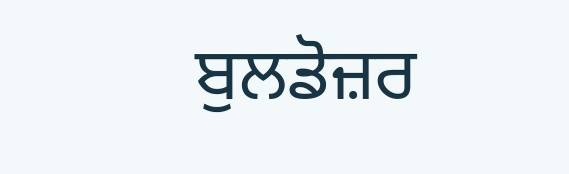ਬੁਲਡੋਜ਼ਰ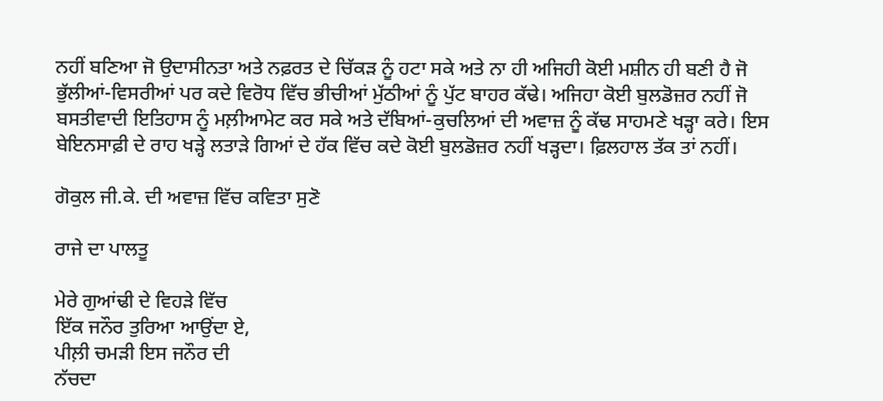ਨਹੀਂ ਬਣਿਆ ਜੋ ਉਦਾਸੀਨਤਾ ਅਤੇ ਨਫ਼ਰਤ ਦੇ ਚਿੱਕੜ ਨੂੰ ਹਟਾ ਸਕੇ ਅਤੇ ਨਾ ਹੀ ਅਜਿਹੀ ਕੋਈ ਮਸ਼ੀਨ ਹੀ ਬਣੀ ਹੈ ਜੋ ਭੁੱਲੀਆਂ-ਵਿਸਰੀਆਂ ਪਰ ਕਦੇ ਵਿਰੋਧ ਵਿੱਚ ਭੀਚੀਆਂ ਮੁੱਠੀਆਂ ਨੂੰ ਪੁੱਟ ਬਾਹਰ ਕੱਢੇ। ਅਜਿਹਾ ਕੋਈ ਬੁਲਡੋਜ਼ਰ ਨਹੀਂ ਜੋ ਬਸਤੀਵਾਦੀ ਇਤਿਹਾਸ ਨੂੰ ਮਲ਼ੀਆਮੇਟ ਕਰ ਸਕੇ ਅਤੇ ਦੱਬਿਆਂ-ਕੁਚਲਿਆਂ ਦੀ ਅਵਾਜ਼ ਨੂੰ ਕੱਢ ਸਾਹਮਣੇ ਖੜ੍ਹਾ ਕਰੇ। ਇਸ ਬੇਇਨਸਾਫ਼ੀ ਦੇ ਰਾਹ ਖੜ੍ਹੇ ਲਤਾੜੇ ਗਿਆਂ ਦੇ ਹੱਕ ਵਿੱਚ ਕਦੇ ਕੋਈ ਬੁਲਡੋਜ਼ਰ ਨਹੀਂ ਖੜ੍ਹਦਾ। ਫ਼ਿਲਹਾਲ ਤੱਕ ਤਾਂ ਨਹੀਂ।

ਗੋਕੁਲ ਜੀ.ਕੇ. ਦੀ ਅਵਾਜ਼ ਵਿੱਚ ਕਵਿਤਾ ਸੁਣੋ

ਰਾਜੇ ਦਾ ਪਾਲਤੂ

ਮੇਰੇ ਗੁਆਂਢੀ ਦੇ ਵਿਹੜੇ ਵਿੱਚ
ਇੱਕ ਜਨੌਰ ਤੁਰਿਆ ਆਉਂਦਾ ਏ,
ਪੀਲ਼ੀ ਚਮੜੀ ਇਸ ਜਨੌਰ ਦੀ
ਨੱਚਦਾ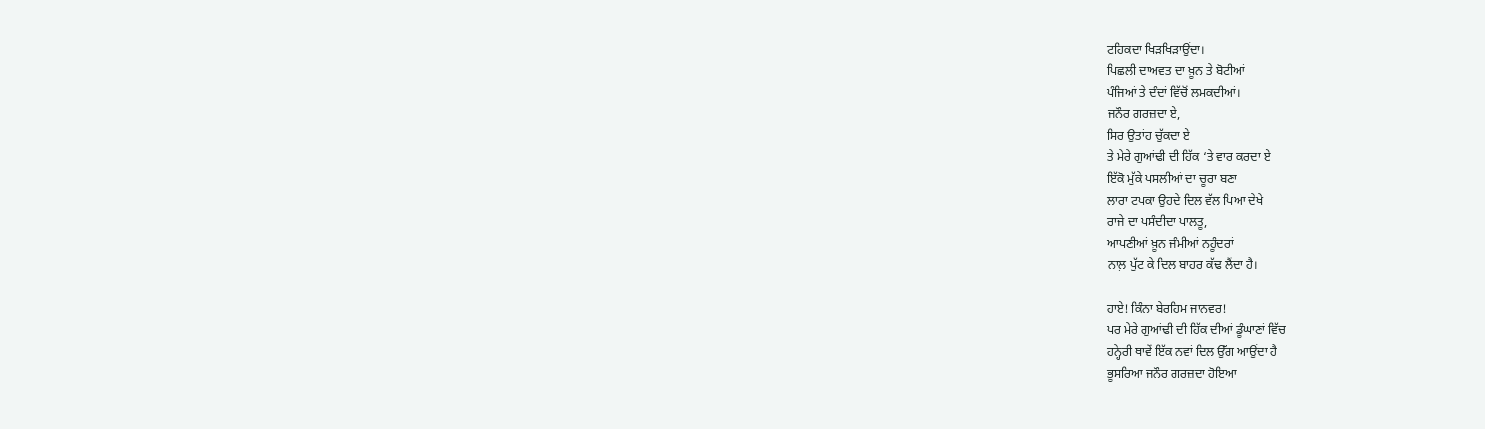ਟਹਿਕਦਾ ਖਿੜਖਿੜਾਉਂਦਾ।
ਪਿਛਲੀ ਦਾਅਵਤ ਦਾ ਖ਼ੂਨ ਤੇ ਬੋਟੀਆਂ
ਪੰਜਿਆਂ ਤੇ ਦੰਦਾਂ ਵਿੱਚੋਂ ਲਮਕਦੀਆਂ।
ਜਨੌਰ ਗਰਜ਼ਦਾ ਏ,
ਸਿਰ ਉਤਾਂਹ ਚੁੱਕਦਾ ਏ
ਤੇ ਮੇਰੇ ਗੁਆਂਢੀ ਦੀ ਹਿੱਕ ‘ਤੇ ਵਾਰ ਕਰਦਾ ਏ
ਇੱਕੋ ਮੁੱਕੇ ਪਸਲੀਆਂ ਦਾ ਚੂਰਾ ਬਣਾ
ਲਾਰਾ ਟਪਕਾ ਉਹਦੇ ਦਿਲ ਵੱਲ ਪਿਆ ਦੇਖੇ
ਰਾਜੇ ਦਾ ਪਸੰਦੀਦਾ ਪਾਲਤੂ,
ਆਪਣੀਆਂ ਖ਼ੂਨ ਜੰਮੀਆਂ ਨਹੂੰਦਰਾਂ
ਨਾਲ਼ ਪੁੱਟ ਕੇ ਦਿਲ ਬਾਹਰ ਕੱਢ ਲੈਂਦਾ ਹੈ।

ਹਾਏ! ਕਿੰਨਾ ਬੇਰਹਿਮ ਜਾਨਵਰ!
ਪਰ ਮੇਰੇ ਗੁਆਂਢੀ ਦੀ ਹਿੱਕ ਦੀਆਂ ਡੂੰਘਾਣਾਂ ਵਿੱਚ
ਹਨ੍ਹੇਰੀ ਥਾਵੇਂ ਇੱਕ ਨਵਾਂ ਦਿਲ ਉੱਗ ਆਉਂਦਾ ਹੈ
ਭੂਸਰਿਆ ਜਨੌਰ ਗਰਜ਼ਦਾ ਹੋਇਆ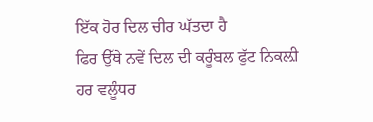ਇੱਕ ਹੋਰ ਦਿਲ ਚੀਰ ਘੱਤਦਾ ਹੈ
ਫਿਰ ਉੱਥੇ ਨਵੇਂ ਦਿਲ ਦੀ ਕਰੂੰਬਲ ਫੁੱਟ ਨਿਕਲ਼ੀ
ਹਰ ਵਲੂੰਧਰ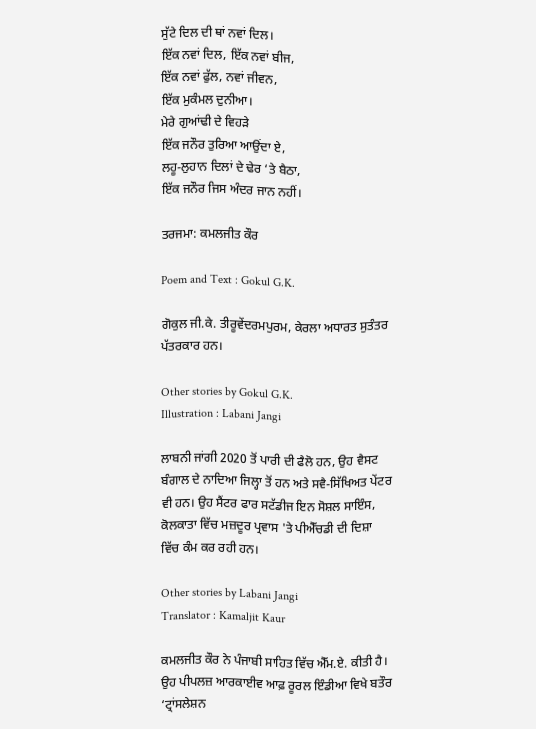ਸੁੱਟੇ ਦਿਲ ਦੀ ਥਾਂ ਨਵਾਂ ਦਿਲ।
ਇੱਕ ਨਵਾਂ ਦਿਲ, ਇੱਕ ਨਵਾਂ ਬੀਜ,
ਇੱਕ ਨਵਾਂ ਫੁੱਲ, ਨਵਾਂ ਜੀਵਨ,
ਇੱਕ ਮੁਕੰਮਲ ਦੁਨੀਆ।
ਮੇਰੇ ਗੁਆਂਢੀ ਦੇ ਵਿਹੜੇ
ਇੱਕ ਜਨੌਰ ਤੁਰਿਆ ਆਉਂਦਾ ਏ,
ਲਹੂ-ਲੁਹਾਨ ਦਿਲਾਂ ਦੇ ਢੇਰ ‘ਤੇ ਬੈਠਾ,
ਇੱਕ ਜਨੌਰ ਜਿਸ ਅੰਦਰ ਜਾਨ ਨਹੀਂ।

ਤਰਜਮਾ: ਕਮਲਜੀਤ ਕੌਰ

Poem and Text : Gokul G.K.

ਗੋਕੁਲ ਜੀ.ਕੇ. ਤੀਰੂਵੇਂਦਰਮਪੁਰਮ, ਕੇਰਲਾ ਅਧਾਰਤ ਸੁਤੰਤਰ ਪੱਤਰਕਾਰ ਹਨ।

Other stories by Gokul G.K.
Illustration : Labani Jangi

ਲਾਬਨੀ ਜਾਂਗੀ 2020 ਤੋਂ ਪਾਰੀ ਦੀ ਫੈਲੋ ਹਨ, ਉਹ ਵੈਸਟ ਬੰਗਾਲ ਦੇ ਨਾਦਿਆ ਜਿਲ੍ਹਾ ਤੋਂ ਹਨ ਅਤੇ ਸਵੈ-ਸਿੱਖਿਅਤ ਪੇਂਟਰ ਵੀ ਹਨ। ਉਹ ਸੈਂਟਰ ਫਾਰ ਸਟੱਡੀਜ ਇਨ ਸੋਸ਼ਲ ਸਾਇੰਸ, ਕੋਲਕਾਤਾ ਵਿੱਚ ਮਜ਼ਦੂਰ ਪ੍ਰਵਾਸ 'ਤੇ ਪੀਐੱਚਡੀ ਦੀ ਦਿਸ਼ਾ ਵਿੱਚ ਕੰਮ ਕਰ ਰਹੀ ਹਨ।

Other stories by Labani Jangi
Translator : Kamaljit Kaur

ਕਮਲਜੀਤ ਕੌਰ ਨੇ ਪੰਜਾਬੀ ਸਾਹਿਤ ਵਿੱਚ ਐੱਮ.ਏ. ਕੀਤੀ ਹੈ। ਉਹ ਪੀਪਲਜ਼ ਆਰਕਾਈਵ ਆਫ਼ ਰੂਰਲ ਇੰਡੀਆ ਵਿਖੇ ਬਤੌਰ ‘ਟ੍ਰਾਂਸਲੇਸ਼ਨ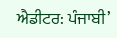ਐਡੀਟਰ: ਪੰਜਾਬੀ’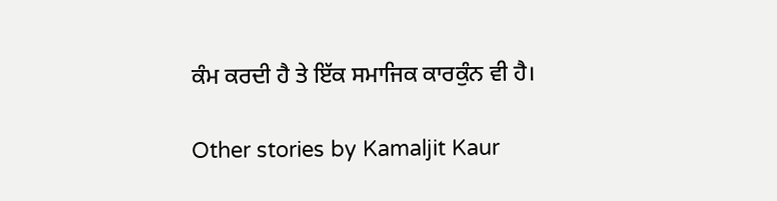ਕੰਮ ਕਰਦੀ ਹੈ ਤੇ ਇੱਕ ਸਮਾਜਿਕ ਕਾਰਕੁੰਨ ਵੀ ਹੈ।

Other stories by Kamaljit Kaur